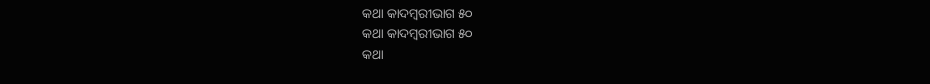କଥା କାଦମ୍ବରୀଭାଗ ୫୦
କଥା କାଦମ୍ବରୀଭାଗ ୫୦
କଥା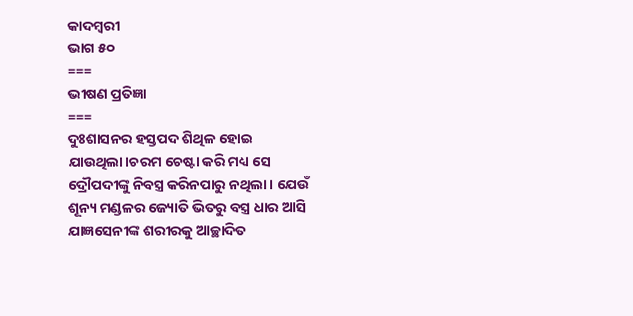କାଦମ୍ବରୀ
ଭାଗ ୫୦
===
ଭୀଷଣ ପ୍ରତିଜ୍ଞା
===
ଦୁଃଶାସନର ହସ୍ତପଦ ଶିଥିଳ ହୋଇ ଯାଉଥିଲା।ଚରମ ଚେଷ୍ଟା କରି ମଧ୍ୟ ସେ ଦ୍ରୌପଦୀଙ୍କୁ ନିବସ୍ତ୍ର କରିନପାରୁ ନଥିଲା। ଯେଉଁ ଶୂନ୍ୟ ମଣ୍ଡଳର ଜ୍ୟୋତି ଭିତରୁ ବସ୍ତ୍ର ଧାର ଆସି ଯାଜ୍ଞସେନୀଙ୍କ ଶରୀରକୁ ଆଚ୍ଛାଦିତ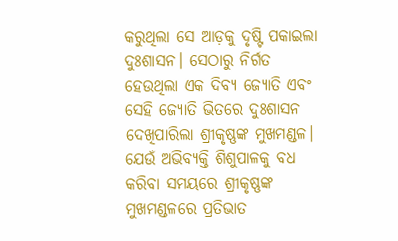କରୁଥିଲା ସେ ଆଡ଼କୁ ଦୃଷ୍ଟି ପକାଇଲା ଦୁଃଶାସନ। ସେଠାରୁ ନିର୍ଗତ ହେଉଥିଲା ଏକ ଦିବ୍ୟ ଜ୍ୟୋତି ଏବଂ ସେହି ଜ୍ୟୋତି ଭିତରେ ଦୁଃଶାସନ ଦେଖିପାରିଲା ଶ୍ରୀକୃଷ୍ଣଙ୍କ ମୁଖମଣ୍ଡଳ। ଯେଉଁ ଅଭିବ୍ୟକ୍ତି ଶିଶୁପାଳକୁ ବଧ କରିବା ସମୟରେ ଶ୍ରୀକୃଷ୍ଣଙ୍କ ମୁଖମଣ୍ଡଳରେ ପ୍ରତିଭାତ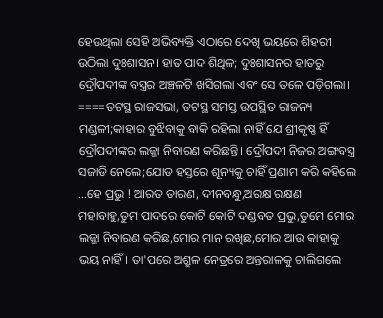ହେଉଥିଲା ସେହି ଅଭିବ୍ୟକ୍ତି ଏଠାରେ ଦେଖି ଭୟରେ ଶିହରୀ ଉଠିଲା ଦୁଃଶାସନ। ହାତ ପାଦ ଶିଥିଳ; ଦୁଃଶାସନର ହାତରୁ ଦ୍ରୌପଦୀଙ୍କ ବସ୍ତ୍ରର ଅଞ୍ଚଳଟି ଖସିଗଲା ଏବଂ ସେ ତଳେ ପଡ଼ିଗଲା।
====ତଟସ୍ଥ ରାଜସଭା, ତଟସ୍ଥ ସମସ୍ତ ଉପସ୍ଥିତ ରାଜନ୍ୟ ମଣ୍ଡଳୀ;କାହାର ବୁଝିବାକୁ ବାକି ରହିଲା ନାହିଁ ଯେ ଶ୍ରୀକୃଷ୍ଣ ହିଁ ଦ୍ରୌପଦୀଙ୍କର ଲଜ୍ଜା ନିବାରଣ କରିଛନ୍ତି। ଦ୍ରୌପଦୀ ନିଜର ଅଙ୍ଗବସ୍ତ୍ର ସଜାଡି ନେଲେ;ଯୋଡ ହସ୍ତରେ ଶୂନ୍ୟକୁ ଚାହିଁ ପ୍ରଣାମ କରି କହିଲେ ...ହେ ପ୍ରଭୁ ! ଆରତ ତାରଣ, ଦୀନବନ୍ଧୁ,ଅରକ୍ଷ ରକ୍ଷଣ ମହାବାହୁ,ତୁମ ପାଦରେ କୋଟି କୋଟି ଦଣ୍ଡବତ ପ୍ରଭୁ,ତୁମେ ମୋର ଲଜ୍ଜା ନିବାରଣ କରିଛ,ମୋର ମାନ ରଖିଛ,ମୋର ଆଉ କାହାକୁ ଭୟ ନାହିଁ। ତା'ପରେ ଅଶ୍ରୁଳ ନେତ୍ରରେ ଅନ୍ତରାଳକୁ ଚାଲିଗଲେ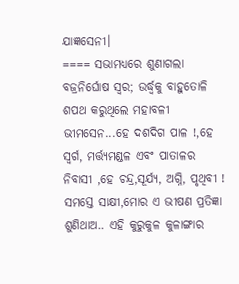ଯାଜ୍ଞସେନୀ।
==== ସଭାମଧ୍ୟରେ ଶୁଣାଗଲା ବଜ୍ରନିର୍ଘୋଷ ସ୍ବର; ଉର୍ଦ୍ଧ୍ବକୁ ବାହୁତୋଳି ଶପଥ କରୁଥିଲେ ମହାବଳୀ ଭୀମସେନ...ହେ ଦଶଦିଗ ପାଳ !,ହେ ସ୍ବର୍ଗ, ମର୍ତ୍ତ୍ୟମଣ୍ଡଳ ଏବଂ ପାତାଳର ନିବାସୀ ,ହେ ଚନ୍ଦ୍ର,ସୂର୍ଯ୍ୟ, ଅଗ୍ନି, ପୃଥିବୀ ! ସମସ୍ତେ ସାକ୍ଷୀ,ମୋର ଏ ଭୀଷଣ ପ୍ରତିଜ୍ଞା ଶୁଣିଥାଅ.. ଏହି କୁରୁକୁଳ କୁଳାଙ୍ଗାର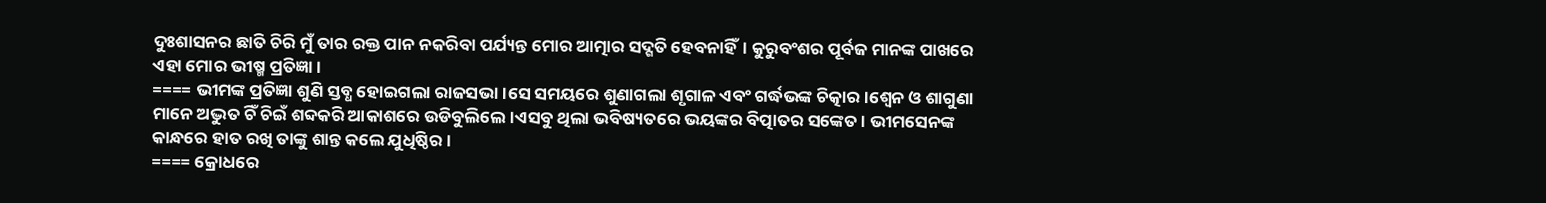ଦୁଃଶାସନର ଛାତି ଚିରି ମୁଁ ତାର ରକ୍ତ ପାନ ନକରିବା ପର୍ଯ୍ୟନ୍ତ ମୋର ଆତ୍ମାର ସଦ୍ଗତି ହେବନାହିଁ। କୁରୁବଂଶର ପୂର୍ବଜ ମାନଙ୍କ ପାଖରେ ଏହା ମୋର ଭୀଷ୍ମ ପ୍ରତିଜ୍ଞା।
==== ଭୀମଙ୍କ ପ୍ରତିଜ୍ଞା ଶୁଣି ସ୍ତବ୍ଧ ହୋଇଗଲା ରାଜସଭା।ସେ ସମୟରେ ଶୁଣାଗଲା ଶୃଗାଳ ଏବଂ ଗର୍ଦ୍ଧଭଙ୍କ ଚିତ୍କାର।ଶ୍ବେନ ଓ ଶାଗୁଣା ମାନେ ଅଦ୍ଭୁତ ଚିଁ ଚିଇଁ ଶବ୍ଦକରି ଆକାଶରେ ଉଡିବୁଲିଲେ।ଏସବୁ ଥିଲା ଭବିଷ୍ୟତରେ ଭୟଙ୍କର ବିତ୍ପାତର ସଙ୍କେତ। ଭୀମସେନଙ୍କ କାନ୍ଧରେ ହାତ ରଖି ତାଙ୍କୁ ଶାନ୍ତ କଲେ ଯୁଧିଷ୍ଠିର।
==== କ୍ରୋଧରେ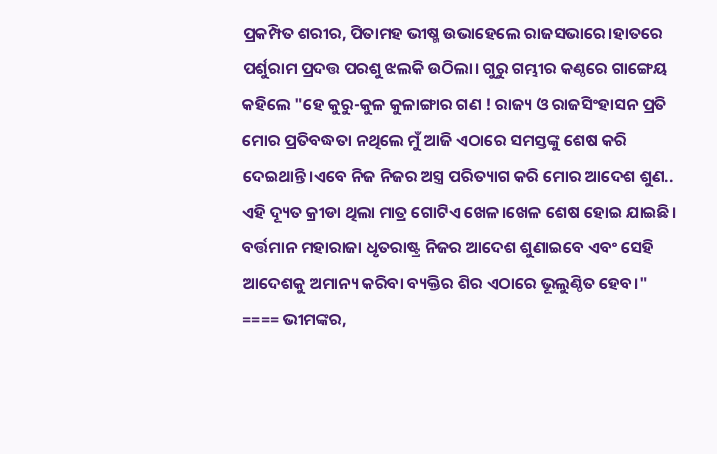ପ୍ରକମ୍ପିତ ଶରୀର, ପିତାମହ ଭୀଷ୍ମ ଉଭାହେଲେ ରାଜସଭାରେ।ହାତରେ ପର୍ଶୁରାମ ପ୍ରଦତ୍ତ ପରଶୁ ଝଲକି ଉଠିଲା। ଗୁରୁ ଗମ୍ଭୀର କଣ୍ଠରେ ଗାଙ୍ଗେୟ କହିଲେ "ହେ କୁରୁ-କୁଳ କୁଳାଙ୍ଗାର ଗଣ ! ରାଜ୍ୟ ଓ ରାଜସିଂହାସନ ପ୍ରତି ମୋର ପ୍ରତିବଦ୍ଧତା ନଥିଲେ ମୁଁ ଆଜି ଏଠାରେ ସମସ୍ତଙ୍କୁ ଶେଷ କରି ଦେଇଥାନ୍ତି।ଏବେ ନିଜ ନିଜର ଅସ୍ତ୍ର ପରିତ୍ୟାଗ କରି ମୋର ଆଦେଶ ଶୁଣ.. ଏହି ଦ୍ୟୂତ କ୍ରୀଡା ଥିଲା ମାତ୍ର ଗୋଟିଏ ଖେଳ।ଖେଳ ଶେଷ ହୋଇ ଯାଇଛି। ବର୍ତ୍ତମାନ ମହାରାଜା ଧୃତରାଷ୍ଟ୍ର ନିଜର ଆଦେଶ ଶୁଣାଇବେ ଏବଂ ସେହି ଆଦେଶକୁ ଅମାନ୍ୟ କରିବା ବ୍ୟକ୍ତିର ଶିର ଏଠାରେ ଭୂଲୁଣ୍ଠିତ ହେବ।"
==== ଭୀମଙ୍କର,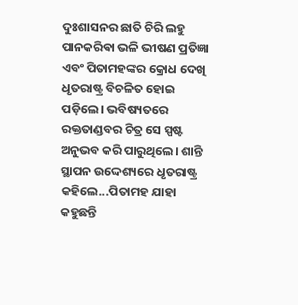ଦୁଃଶାସନର ଛାତି ଚିରି ଲହୁ ପାନକରିଵା ଭଳି ଭୀଷଣ ପ୍ରତିଜ୍ଞା ଏବଂ ପିତାମହଙ୍କର କ୍ରୋଧ ଦେଖି ଧୃତରାଷ୍ଟ୍ର ବିଚଳିତ ହୋଇ ପଡ଼ିଲେ। ଭବିଷ୍ୟତରେ ରକ୍ତତାଣ୍ଡବର ଚିତ୍ର ସେ ସ୍ପଷ୍ଟ ଅନୁଭବ କରି ପାରୁଥିଲେ। ଶାନ୍ତି ସ୍ଥାପନ ଉଦ୍ଦେଶ୍ୟରେ ଧୃତରାଷ୍ଟ୍ର କହିଲେ...ପିତାମହ ଯାହା କହୁଛନ୍ତି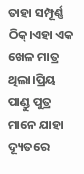ତାହା ସମ୍ପୂର୍ଣ୍ଣ ଠିକ୍।ଏହା ଏକ ଖେଳ ମାତ୍ର ଥିଲା।ପ୍ରିୟ ପାଣ୍ଡୁ ପୁତ୍ର ମାନେ ଯାହା ଦ୍ୟୂତରେ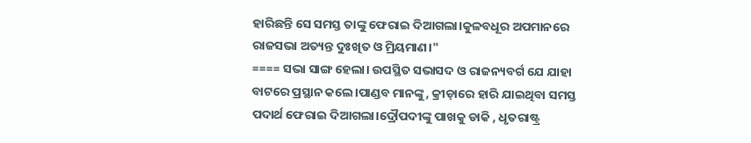ହାରିଛନ୍ତି ସେ ସମସ୍ତ ତାଙ୍କୁ ଫେରାଇ ଦିଆଗଲା।କୁଳବଧୂର ଅପମାନରେ ରାଜସଭା ଅତ୍ୟନ୍ତ ଦୁଃଖିତ ଓ ମ୍ରିୟମାଣ।"
==== ସଭା ସାଙ୍ଗ ହେଲା। ଉପସ୍ଥିତ ସଭାସଦ ଓ ରାଜନ୍ୟବର୍ଗ ଯେ ଯାହା ବାଟରେ ପ୍ରସ୍ଥାନ କଲେ।ପାଣ୍ଡବ ମାନଙ୍କୁ, କ୍ରୀଡ଼ାରେ ହାରି ଯାଇଥିବା ସମସ୍ତ ପଦାର୍ଥ ଫେରାଇ ଦିଆଗଲା।ଦ୍ରୌପଦୀଙ୍କୁ ପାଖକୁ ଡାକି , ଧୃତରାଷ୍ଟ୍ର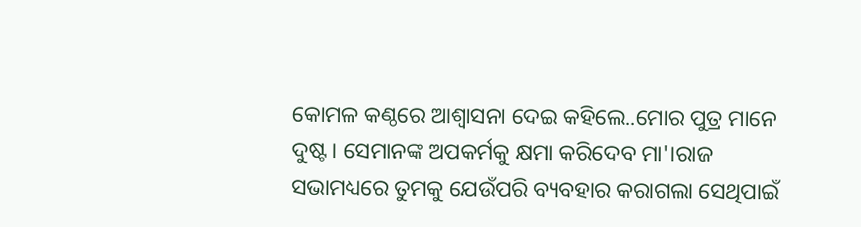କୋମଳ କଣ୍ଠରେ ଆଶ୍ଵାସନା ଦେଇ କହିଲେ..ମୋର ପୁତ୍ର ମାନେ ଦୁଷ୍ଟ। ସେମାନଙ୍କ ଅପକର୍ମକୁ କ୍ଷମା କରିଦେବ ମା'।ରାଜ ସଭାମଧ୍ୟରେ ତୁମକୁ ଯେଉଁପରି ବ୍ୟବହାର କରାଗଲା ସେଥିପାଇଁ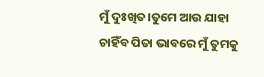ମୁଁ ଦୁଃଖିତ।ତୁମେ ଆଉ ଯାହା ଚାହିଁବ ପିତା ଭାବରେ ମୁଁ ତୁମକୁ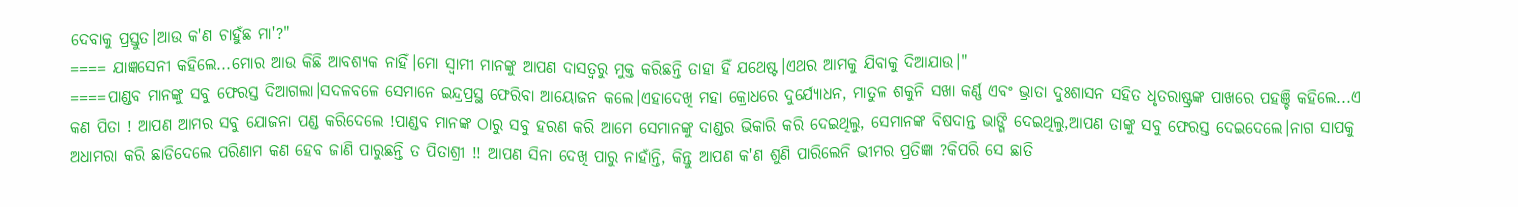ଦେବାକୁ ପ୍ରସ୍ତୁତ।ଆଉ କ'ଣ ଚାହୁଁଛ ମା'?"
==== ଯାଜ୍ଞସେନୀ କହିଲେ...ମୋର ଆଉ କିଛି ଆବଶ୍ୟକ ନାହିଁ।ମୋ ସ୍ବାମୀ ମାନଙ୍କୁ ଆପଣ ଦାସତ୍ବରୁ ମୁକ୍ତ କରିଛନ୍ତି ତାହା ହିଁ ଯଥେଷ୍ଟ।ଏଥର ଆମକୁ ଯିବାକୁ ଦିଆଯାଉ।"
====ପାଣ୍ଡବ ମାନଙ୍କୁ ସବୁ ଫେରସ୍ତ ଦିଆଗଲା।ସଦଳବଳେ ସେମାନେ ଇନ୍ଦ୍ରପ୍ରସ୍ଥ ଫେରିବା ଆୟୋଜନ କଲେ।ଏହାଦେଖି ମହା କ୍ରୋଧରେ ଦୁର୍ଯ୍ୟୋଧନ, ମାତୁଳ ଶକୁନି ସଖା କର୍ଣ୍ଣ ଏବଂ ଭ୍ରାତା ଦୁଃଶାସନ ସହିତ ଧୃତରାଷ୍ଟ୍ରଙ୍କ ପାଖରେ ପହଞ୍ଚି କହିଲେ...ଏ କଣ ପିତା ! ଆପଣ ଆମର ସବୁ ଯୋଜନା ପଣ୍ଡ କରିଦେଲେ !ପାଣ୍ଡବ ମାନଙ୍କ ଠାରୁ ସବୁ ହରଣ କରି ଆମେ ସେମାନଙ୍କୁ ଦାଣ୍ଡର ଭିକାରି କରି ଦେଇଥିଲୁ, ସେମାନଙ୍କ ବିଷଦାନ୍ତ ଭାଙ୍ଗି ଦେଇଥିଲୁ,ଆପଣ ତାଙ୍କୁ ସବୁ ଫେରସ୍ତ ଦେଇଦେଲେ।ନାଗ ସାପକୁ ଅଧାମରା କରି ଛାଡିଦେଲେ ପରିଣାମ କଣ ହେବ ଜାଣି ପାରୁଛନ୍ତି ତ ପିତାଶ୍ରୀ !! ଆପଣ ସିନା ଦେଖି ପାରୁ ନାହାଁନ୍ତି, କିନ୍ତୁ ଆପଣ କ'ଣ ଶୁଣି ପାରିଲେନି ଭୀମର ପ୍ରତିଜ୍ଞା ?କିପରି ସେ ଛାତି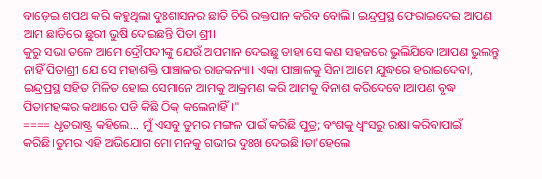ବାଡ଼େଇ ଶପଥ କରି କହୁଥିଲା ଦୁଃଶାସନର ଛାତି ଚିରି ରକ୍ତପାନ କରିବ ବୋଲି। ଇନ୍ଦ୍ରପ୍ରସ୍ଥ ଫେରାଇଦେଇ ଆପଣ ଆମ ଛାତିରେ ଛୁରୀ ଭୁଷି ଦେଇଛନ୍ତି ପିତା ଶ୍ରୀ।
କୁରୁ ସଭା ତଳେ ଆମେ ଦ୍ରୌପଦୀଙ୍କୁ ଯେଉଁ ଅପମାନ ଦେଇଛୁ ତାହା ସେ କଣ ସହଜରେ ଭୁଲିଯିବେ।ଆପଣ ଭୁଲନ୍ତୁ ନାହିଁ ପିତାଶ୍ରୀ ଯେ ସେ ମହାଶକ୍ତି ପାଞ୍ଚାଳର ରାଜକନ୍ୟା। ଏକା ପାଞ୍ଚାଳକୁ ସିନା ଆମେ ଯୁଦ୍ଧରେ ହରାଇଦେବା, ଇନ୍ଦ୍ରପ୍ରସ୍ଥ ସହିତ ମିଳିତ ହୋଇ ସେମାନେ ଆମକୁ ଆକ୍ରମଣ କରି ଆମକୁ ବିନାଶ କରିଦେବେ।ଆପଣ ବୃଦ୍ଧ ପିତାମହଙ୍କର କଥାରେ ପଡି କିଛି ଠିକ୍ କଲେନାହିଁ।"
==== ଧୃତରାଷ୍ଟ୍ର କହିଲେ... ମୁଁ ଏସବୁ ତୁମର ମଙ୍ଗଳ ପାଇଁ କରିଛି ପୁତ୍ର; ବଂଶକୁ ଧ୍ବଂସରୁ ରକ୍ଷା କରିବାପାଇଁ କରିଛି।ତୁମର ଏହି ଅଭିଯୋଗ ମୋ ମନକୁ ଗଭୀର ଦୁଃଖ ଦେଇଛି।ତା'ହେଲେ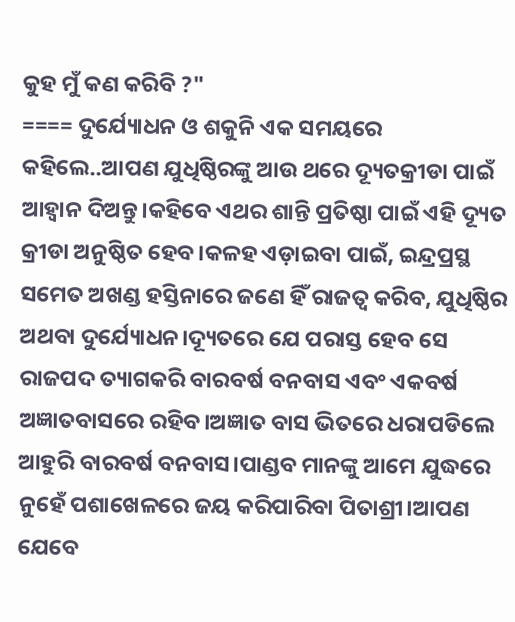କୁହ ମୁଁ କଣ କରିବି ?"
==== ଦୁର୍ଯ୍ୟୋଧନ ଓ ଶକୁନି ଏକ ସମୟରେ କହିଲେ..ଆପଣ ଯୁଧିଷ୍ଠିରଙ୍କୁ ଆଉ ଥରେ ଦ୍ୟୂତକ୍ରୀଡା ପାଇଁ ଆହ୍ବାନ ଦିଅନ୍ତୁ।କହିବେ ଏଥର ଶାନ୍ତି ପ୍ରତିଷ୍ଠା ପାଇଁ ଏହି ଦ୍ୟୂତ କ୍ରୀଡା ଅନୁଷ୍ଠିତ ହେବ।କଳହ ଏଡ଼ାଇବା ପାଇଁ, ଇନ୍ଦ୍ରପ୍ରସ୍ଥ ସମେତ ଅଖଣ୍ଡ ହସ୍ତିନାରେ ଜଣେ ହିଁ ରାଜତ୍ଵ କରିବ, ଯୁଧିଷ୍ଠିର ଅଥବା ଦୁର୍ଯ୍ୟୋଧନ।ଦ୍ୟୂତରେ ଯେ ପରାସ୍ତ ହେବ ସେ ରାଜପଦ ତ୍ୟାଗକରି ବାରବର୍ଷ ବନବାସ ଏବଂ ଏକବର୍ଷ ଅଜ୍ଞାତବାସରେ ରହିବ।ଅଜ୍ଞାତ ବାସ ଭିତରେ ଧରାପଡିଲେ ଆହୁରି ବାରବର୍ଷ ବନବାସ।ପାଣ୍ଡବ ମାନଙ୍କୁ ଆମେ ଯୁଦ୍ଧରେ ନୁହେଁ ପଶାଖେଳରେ ଜୟ କରିପାରିବା ପିତାଶ୍ରୀ।ଆପଣ ଯେବେ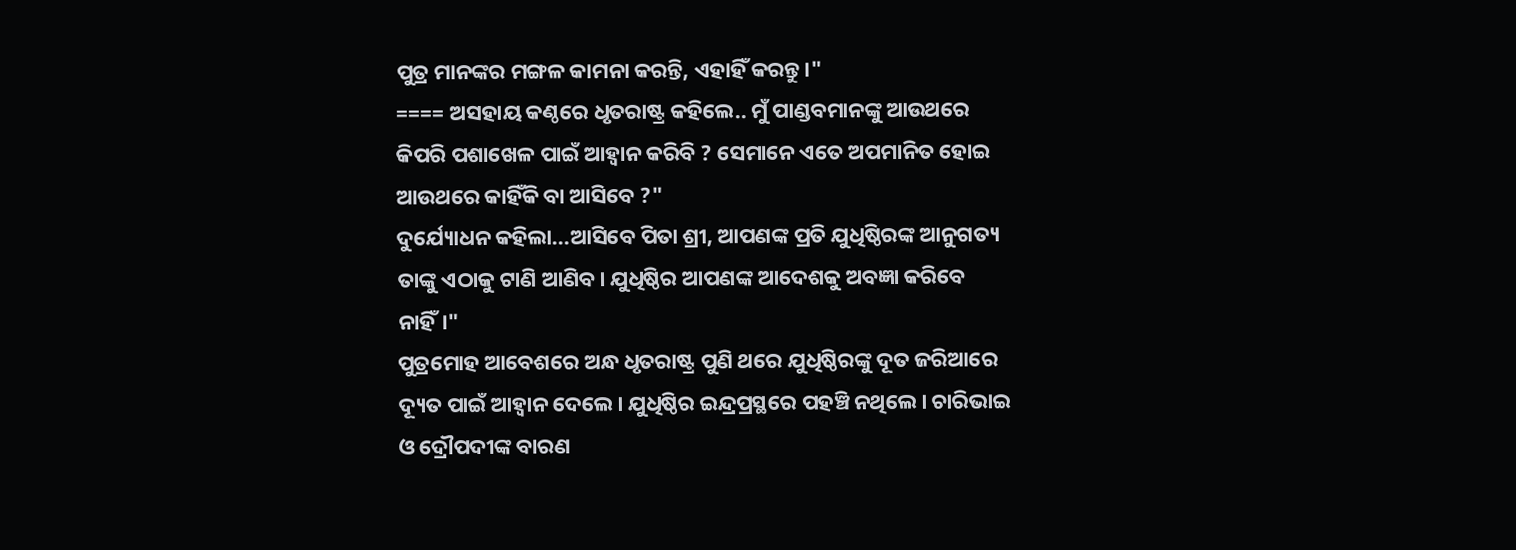ପୁତ୍ର ମାନଙ୍କର ମଙ୍ଗଳ କାମନା କରନ୍ତି, ଏହାହିଁ କରନ୍ତୁ।"
==== ଅସହାୟ କଣ୍ଠରେ ଧୃତରାଷ୍ଟ୍ର କହିଲେ.. ମୁଁ ପାଣ୍ଡବମାନଙ୍କୁ ଆଉଥରେ କିପରି ପଶାଖେଳ ପାଇଁ ଆହ୍ବାନ କରିବି ? ସେମାନେ ଏତେ ଅପମାନିତ ହୋଇ ଆଉଥରେ କାହିଁକି ବା ଆସିବେ ?"
ଦୁର୍ଯ୍ୟୋଧନ କହିଲା...ଆସିବେ ପିତା ଶ୍ରୀ, ଆପଣଙ୍କ ପ୍ରତି ଯୁଧିଷ୍ଠିରଙ୍କ ଆନୁଗତ୍ୟ ତାଙ୍କୁ ଏଠାକୁ ଟାଣି ଆଣିବ। ଯୁଧିଷ୍ଠିର ଆପଣଙ୍କ ଆଦେଶକୁ ଅବଜ୍ଞା କରିବେ ନାହିଁ।"
ପୁତ୍ରମୋହ ଆବେଶରେ ଅନ୍ଧ ଧୃତରାଷ୍ଟ୍ର ପୁଣି ଥରେ ଯୁଧିଷ୍ଠିରଙ୍କୁ ଦୂତ ଜରିଆରେ ଦ୍ୟୂତ ପାଇଁ ଆହ୍ବାନ ଦେଲେ। ଯୁଧିଷ୍ଠିର ଇନ୍ଦ୍ରପ୍ରସ୍ଥରେ ପହଞ୍ଚି ନଥିଲେ। ଚାରିଭାଇ ଓ ଦ୍ରୌପଦୀଙ୍କ ବାରଣ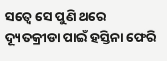ସତ୍ବେ ସେ ପୁଣି ଥରେ ଦ୍ୟୂତକ୍ରୀଡା ପାଇଁ ହସ୍ତିନା ଫେରି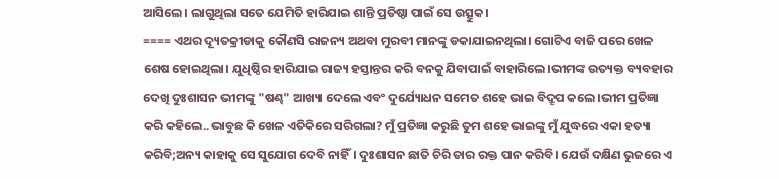ଆସିଲେ। ଲାଗୁଥିଲା ସତେ ଯେମିତି ହାରିଯାଇ ଶାନ୍ତି ପ୍ରତିଷ୍ଠା ପାଇଁ ସେ ଉତ୍ସୁକ।
==== ଏଥର ଦ୍ୟୂତକ୍ରୀଡାକୁ କୌଣସି ରାଜନ୍ୟ ଅଥବା ମୁରବୀ ମାନଙ୍କୁ ଡକାଯାଇନଥିଲା। ଗୋଟିଏ ବାଜି ପରେ ଖେଳ ଶେଷ ହୋଇଥିଲା। ଯୁଧିଷ୍ଠିର ହାରିଯାଇ ରାଜ୍ୟ ହସ୍ତାନ୍ତର କରି ବନକୁ ଯିବାପାଇଁ ବାହାରିଲେ।ଭୀମଙ୍କ ଉତ୍ୟକ୍ତ ବ୍ୟବହାର ଦେଖି ଦୁଃଶାସନ ଭୀମଙ୍କୁ "ଷଣ୍ଢ" ଆଖ୍ୟା ଦେଲେ ଏବଂ ଦୁର୍ଯ୍ୟୋଧନ ସମେତ ଶହେ ଭାଇ ବିଦ୍ରୂପ କଲେ।ଭୀମ ପ୍ରତିଜ୍ଞା କରି କହିଲେ..ଭାବୁଛ କି ଖେଳ ଏତିକିରେ ସରିଗଲା? ମୁଁ ପ୍ରତିଜ୍ଞା କରୁଛି ତୁମ ଶହେ ଭାଇଙ୍କୁ ମୁଁ ଯୁଦ୍ଧରେ ଏକା ହତ୍ୟା କରିବି;ଅନ୍ୟ କାହାକୁ ସେ ସୁଯୋଗ ଦେବି ନାହିଁ। ଦୁଃଶାସନ ଛାତି ଚିରି ତାର ରକ୍ତ ପାନ କରିବି। ଯେଉଁ ଦକ୍ଷିଣ ଭୁଜରେ ଏ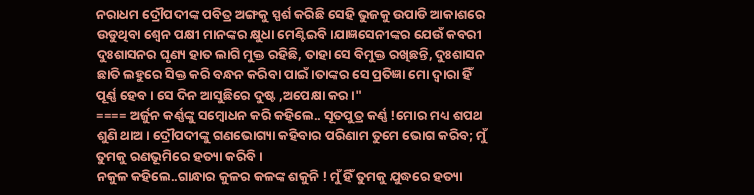ନରାଧମ ଦ୍ରୌପଦୀଙ୍କ ପବିତ୍ର ଅଙ୍ଗକୁ ସ୍ପର୍ଶ କରିଛି ସେହି ଭୁଜକୁ ଉପାଡି ଆକାଶରେ ଉଡୁଥିବା ଶ୍ବେନ ପକ୍ଷୀ ମାନଙ୍କର କ୍ଷୁଧା ମେଣ୍ଟିଇବି।ଯାଜ୍ଞସେନୀଙ୍କର ଯେଉଁ କବରୀ ଦୁଃଶାସନର ଘୃଣ୍ୟ ହାତ ଲାଗି ମୁକ୍ତ ରହିଛି, ତାହା ସେ ବିମୁକ୍ତ ରଖିଛନ୍ତି, ଦୁଃଶାସନ ଛାତି ଲହୁରେ ସିକ୍ତ କରି ବନ୍ଧନ କରିବା ପାଇଁ।ତାଙ୍କର ସେ ପ୍ରତିଜ୍ଞା ମୋ ଦ୍ବାରା ହିଁ ପୂର୍ଣ୍ଣ ହେବ। ସେ ଦିନ ଆସୁଛିରେ ଦୁଷ୍ଟ ,ଅପେକ୍ଷା କର।"
==== ଅର୍ଜୁନ କର୍ଣ୍ଣଙ୍କୁ ସମ୍ବୋଧନ କରି କହିଲେ.. ସୂତପୁତ୍ର କର୍ଣ୍ଣ !ମୋର ମଧ୍ୟ ଶପଥ ଶୁଣି ଥାଅ। ଦ୍ରୌପଦୀଙ୍କୁ ଗଣଭୋଗ୍ୟା କହିବାର ପରିଣାମ ତୁମେ ଭୋଗ କରିବ; ମୁଁ ତୁମକୁ ରଣଭୂମିରେ ହତ୍ୟା କରିବି।
ନକୁଳ କହିଲେ..ଗାନ୍ଧାର କୁଳର କଳଙ୍କ ଶକୁନି ! ମୁଁ ହିଁ ତୁମକୁ ଯୁଦ୍ଧରେ ହତ୍ୟା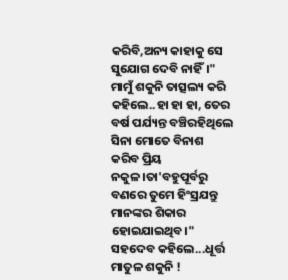କରିବି,ଅନ୍ୟ କାହାକୁ ସେ ସୁଯୋଗ ଦେବି ନାହିଁ।"
ମାମୁଁ ଶକୁନି ତାତ୍ସଲ୍ୟ କରି କହିଲେ..ହା ହା ହା, ତେର ବର୍ଷ ପର୍ଯ୍ୟନ୍ତ ବଞ୍ଚିରହିଥିଲେ ସିନା ମୋତେ ବିନାଶ କରିବ ପ୍ରିୟ ନକୁଳ।ତା'ବହୁପୂର୍ବରୁ ବଣରେ ତୁମେ ହିଂସ୍ରଯନ୍ତୁ ମାନଙ୍କର ଶିକାର ହୋଇଯାଇଥିବ।"
ସହଦେବ କହିଲେ...ଧୂର୍ତ୍ତ ମାତୁଳ ଶକୁନି !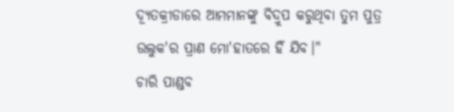ଦ୍ୟୂତକ୍ରୀଡାରେ ଆମମାନଙ୍କୁ ବିଦ୍ରୂପ କରୁଥିବା ତୁମ ପୁତ୍ର ଉଲୁକ'ର ପ୍ରାଣ ମୋ'ହାତରେ ହିଁ ଯିବ।"
ଚାରି ପାଣ୍ଡବ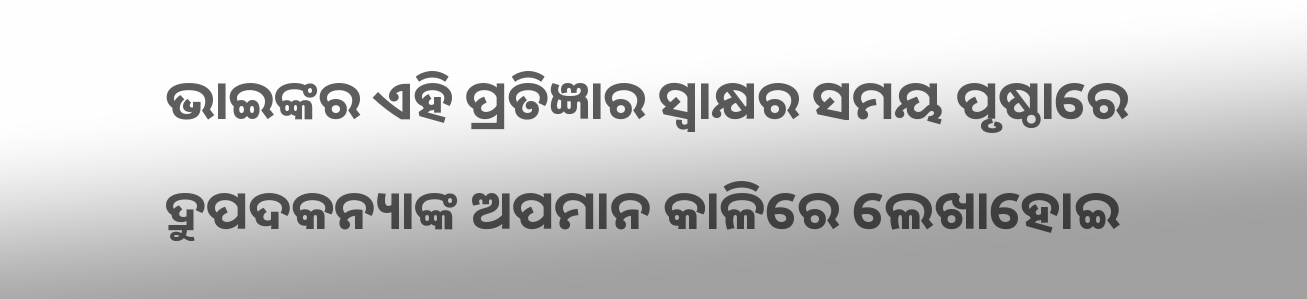ଭାଇଙ୍କର ଏହି ପ୍ରତିଜ୍ଞାର ସ୍ୱାକ୍ଷର ସମୟ ପୃଷ୍ଠାରେ ଦ୍ରୁପଦକନ୍ୟାଙ୍କ ଅପମାନ କାଳିରେ ଲେଖାହୋଇ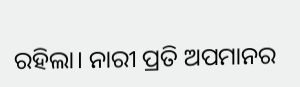ରହିଲା। ନାରୀ ପ୍ରତି ଅପମାନର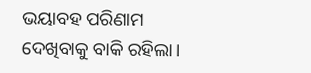ଭୟାବହ ପରିଣାମ ଦେଖିବାକୁ ବାକି ରହିଲା।